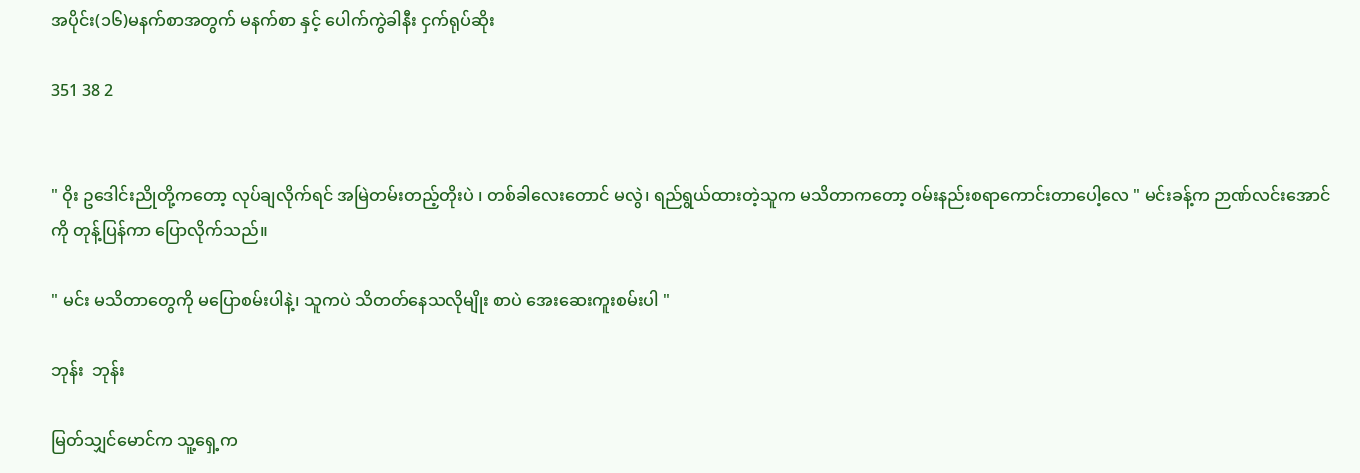အပိုင်း(၁၆)မနက်စာအတွက် မနက်စာ နှင့် ပေါက်ကွဲခါနီး ငှက်ရုပ်ဆိုး

351 38 2


" ဝိုး ဥဒေါင်းညိုတို့ကတော့ လုပ်ချလိုက်ရင် အမြဲတမ်းတည့်တိုးပဲ ၊ တစ်ခါလေးတောင် မလွဲ၊ ရည်ရွယ်ထားတဲ့သူက မသိတာကတော့ ဝမ်းနည်းစရာကောင်းတာပေါ့လေ " မင်းခန့်က ဉာဏ်လင်းအောင်ကို တုန့်ပြန်ကာ ပြောလိုက်သည်။

" မင်း မသိတာတွေကို မပြောစမ်းပါနဲ့၊ သူကပဲ သိတတ်နေသလိုမျိုး စာပဲ အေးဆေးကူးစမ်းပါ "

ဘုန်း  ဘုန်း

မြတ်သျှင်မောင်က သူ့ရှေ့က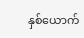နှစ်ယောက်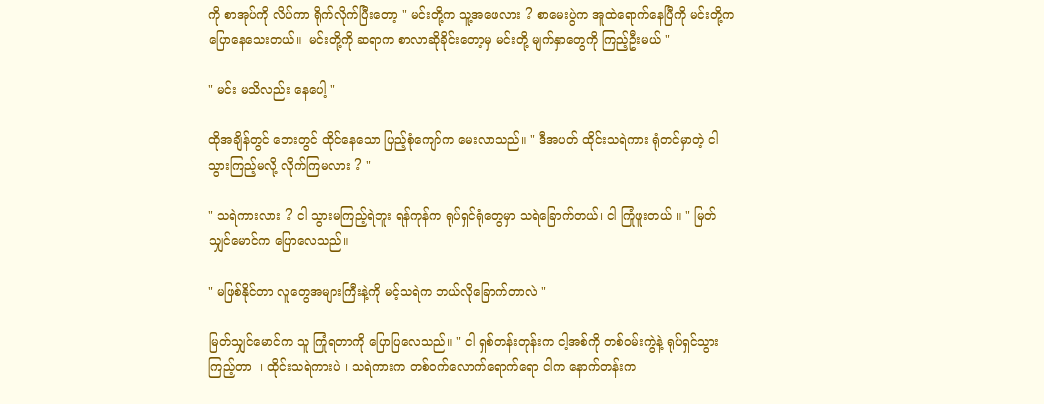ကို စာအုပ်ကို လိပ်ကာ ရိုက်လိုက်ပြီးတော့ " မင်းတို့က သူ့အဖေလား ? စာမေးပွဲက အူထဲရောက်နေပြီကို မင်းတို့က ပြောနေသေးတယ်။  မင်းတို့ကို ဆရာက စာလာဆိုခိုင်းတော့မှ မင်းတို့ မျက်နှာတွေကို ကြည့်ဦးမယ် "

" မင်း မသိလည်း နေပေါ့ "

ထိုအချိန်တွင် ဘေးတွင် ထိုင်နေသော ပြည့်စုံကျော်က မေးလာသည်။ " ဒီအပတ် ထိုင်းသရဲကား ရုံတင်မှာတဲ့ ငါ သွားကြည့်မလို့ လိုက်ကြမလား ? "

" သရဲကားလား ? ငါ သွားမကြည့်ရဲဘူး ရန်ကုန်က ရုပ်ရှင်ရုံတွေမှာ သရဲခြောက်တယ်၊ ငါ ကြုံဖူးတယ် ။ " မြတ်သျှင်မောင်က ပြောလေသည်။

" မဖြစ်နိုင်တာ လူတွေအများကြီးနဲ့ကို မင့်သရဲက ဘယ်လိုခြောက်တာလဲ "

မြတ်သျှင်မောင်က သူ ကြုံရတာကို ပြောပြလေသည်။ " ငါ ရှစ်တန်းတုန်းက ငါ့အစ်ကို တစ်ဝမ်းကွဲနဲ့ ရုပ်ရှင်သွားကြည့်တာ  ၊ ထိုင်းသရဲကားပဲ ၊ သရဲကားက တစ်ဝက်လောက်ရောက်ရော ငါက နောက်တန်းက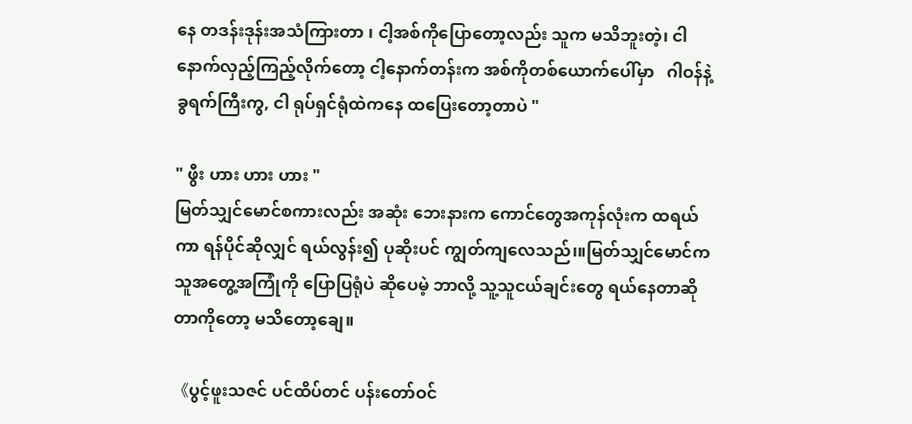နေ တဒန်းဒုန်းအသံကြားတာ ၊ ငါ့အစ်ကိုပြောတော့လည်း သူက မသိဘူးတဲ့၊ ငါ နောက်လှည့်ကြည့်လိုက်တော့ ငါ့နောက်တန်းက အစ်ကိုတစ်ယောက်ပေါ်မှာ   ဂါဝန်နဲ့ ခွရက်ကြီးကွ, ငါ ရုပ်ရှင်ရုံထဲကနေ ထပြေးတော့တာပဲ "

" ဖွီး ဟား ဟား ဟား "
မြတ်သျှင်မောင်စကားလည်း အဆုံး ဘေးနားက ကောင်တွေအကုန်လုံးက ထရယ်ကာ ရန်ပိုင်ဆိုလျှင် ရယ်လွန်း၍ ပုဆိုးပင် ကျွတ်ကျလေသည်၊။မြတ်သျှင်မောင်က သူအတွေ့အကြုံကို ပြောပြရုံပဲ ဆိုပေမဲ့ ဘာလို့ သူ့သူငယ်ချင်းတွေ ရယ်နေတာဆိုတာကိုတော့ မသိတော့ချေ။

《ပွင့်ဖူးသဇင် ပင်ထိပ်တင် ပန်းတော်ဝင်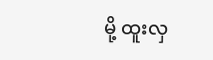မို့ ထူးလှ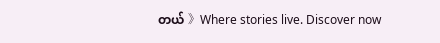တယ် 》Where stories live. Discover now